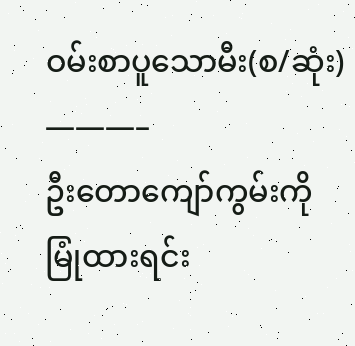ဝမ်းစာပူသောမီး(စ/ဆုံး)
———–
ဦးတောကျော်ကွမ်းကိုမြုံထားရင်း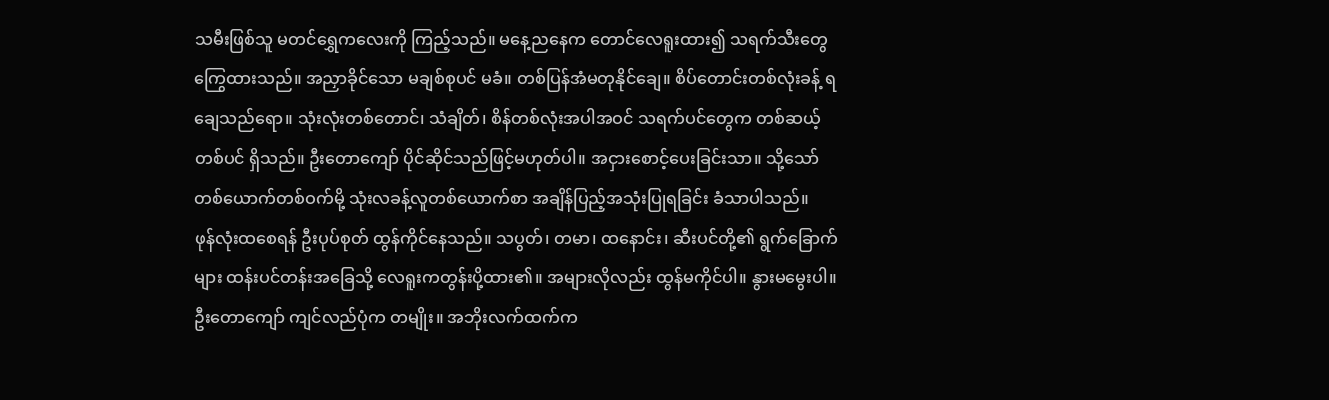သမီးဖြစ်သူ မတင်ရွှေကလေးကို ကြည့်သည်။ မနေ့ညနေက တောင်လေရူးထား၍ သရက်သီးတွေ ကြွေထားသည်။ အညှာခိုင်သော မချစ်စုပင် မခံ။ တစ်ပြန်အံမတုနိုင်ချေ။ စိပ်တောင်းတစ်လုံးခန့် ရချေသည်ရော။ သုံးလုံးတစ်တောင်၊ သံချိတ်၊ စိန်တစ်လုံးအပါအဝင် သရက်ပင်တွေက တစ်ဆယ့်တစ်ပင် ရှိသည်။ ဦးတောကျော် ပိုင်ဆိုင်သည်ဖြင့်မဟုတ်ပါ။ အငှားစောင့်ပေးခြင်းသာ။ သို့သော် တစ်ယောက်တစ်ဝက်မို့ သုံးလခန့်လူတစ်ယောက်စာ အချိန်ပြည့်အသုံးပြုရခြင်း ခံသာပါသည်။
ဖုန်လုံးထစေရန် ဦးပုပ်စုတ် ထွန်ကိုင်နေသည်။ သပွတ်၊ တမာ၊ ထနောင်း၊ ဆီးပင်တို့၏ ရွက်ခြောက်များ ထန်းပင်တန်းအခြေသို့ လေရူးကတွန်းပို့ထား၏။ အများလိုလည်း ထွန်မကိုင်ပါ။ နွားမမွေးပါ။ ဦးတောကျော် ကျင်လည်ပုံက တမျိုး။ အဘိုးလက်ထက်က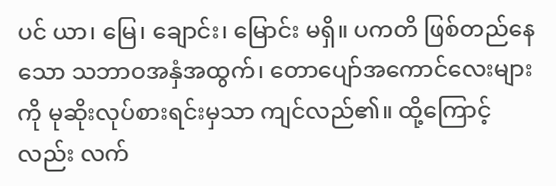ပင် ယာ၊ မြေ၊ ချောင်း၊ မြောင်း မရှိ။ ပကတိ ဖြစ်တည်နေသော သဘာဝအနှံအထွက်၊ တောပျော်အကောင်လေးများကို မုဆိုးလုပ်စားရင်းမှသာ ကျင်လည်၏။ ထို့ကြောင့်လည်း လက်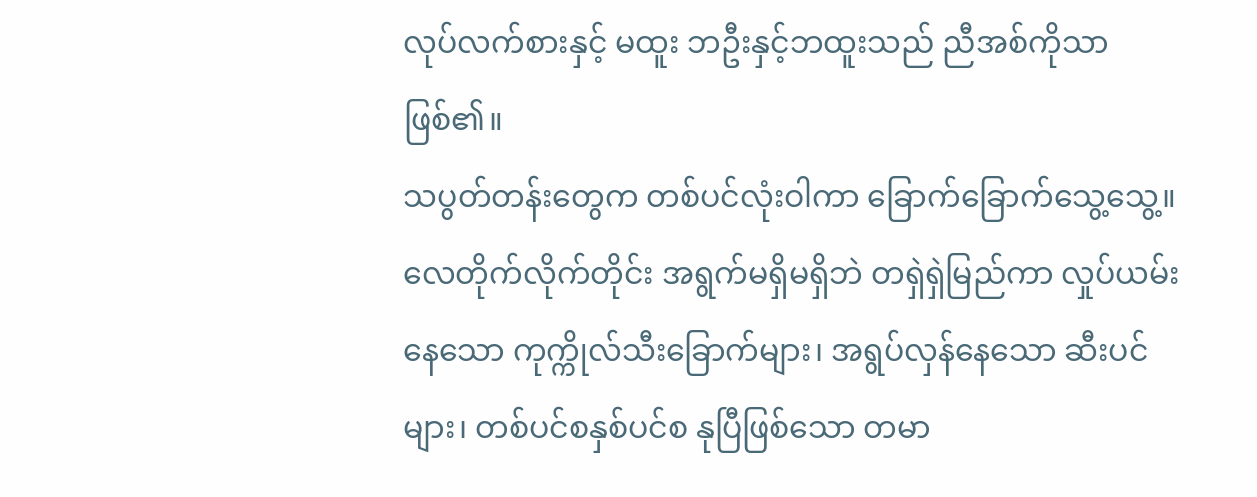လုပ်လက်စားနှင့် မထူး ဘဦးနှင့်ဘထူးသည် ညီအစ်ကိုသာ ဖြစ်၏။
သပွတ်တန်းတွေက တစ်ပင်လုံးဝါကာ ခြောက်ခြောက်သွေ့သွေ့။ လေတိုက်လိုက်တိုင်း အရွက်မရှိမရှိဘဲ တရှဲရှဲမြည်ကာ လှုပ်ယမ်းနေသော ကုက္ကိုလ်သီးခြောက်များ၊ အရွပ်လှန်နေသော ဆီးပင်များ၊ တစ်ပင်စနှစ်ပင်စ နုပြီဖြစ်သော တမာ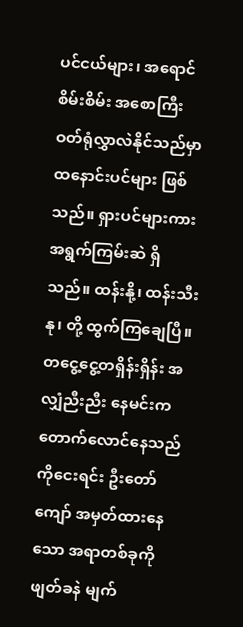ပင်ငယ်များ၊ အရောင်စိမ်းစိမ်း အစောကြီးဝတ်ရုံလွှာလဲနိုင်သည်မှာ ထနောင်းပင်များ ဖြစ်သည်။ ရှားပင်များကား အရွက်ကြမ်းဆဲ ရှိသည်။ ထန်းနို့၊ ထန်းသီးနု၊ တို့ ထွက်ကြချေပြီ။ တငွေ့ငွေ့တရှိန်းရှိန်း အလျှံညီးညီး နေမင်းကတောက်လောင်နေသည်ကိုငေးရင်း ဦးတော်ကျော် အမှတ်ထားနေသော အရာတစ်ခုကို ဖျတ်ခနဲ မျက်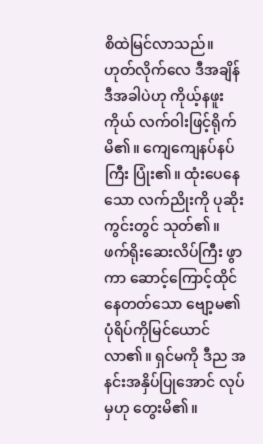စိထဲမြင်လာသည်။ ဟုတ်လိုက်လေ ဒီအချိန် ဒီအခါပဲဟု ကိုယ့်နဖူးကိုယ် လက်ဝါးဖြင့်ရိုက်မိ၏။ ကျေကျေနပ်နပ်ကြီး ပြုံး၏။ ထုံးပေနေသော လက်ညိုးကို ပုဆိုးကွင်းတွင် သုတ်၏။ ဖက်ရိုးဆေးလိပ်ကြီး ဖွာကာ ဆောင့်ကြောင့်ထိုင်နေတတ်သော ဗျော့မ၏ ပုံရိပ်ကိုမြင်ယောင်လာ၏။ ရှင်မကို ဒီည အနင်းအနှိပ်ပြုအောင် လုပ်မှဟု တွေးမိ၏။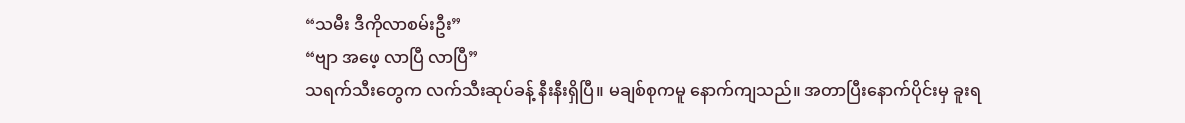“သမီး ဒီကိုလာစမ်းဦး”
“ဗျာ အဖေ့ လာပြီ လာပြီ”
သရက်သီးတွေက လက်သီးဆုပ်ခန့် နီးနီးရှိပြီ။ မချစ်စုကမူ နောက်ကျသည်။ အတာပြီးနောက်ပိုင်းမှ ခူးရ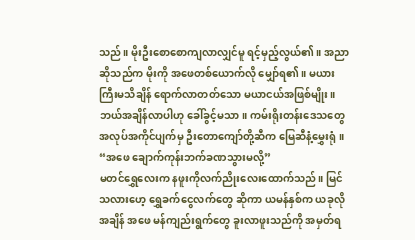သည်။ မိုးဦးစောစောကျလာလျှင်မူ ရင့်မှည့်လွယ်၏။ အညာဆိုသည်က မိုးကို အဖေတစ်ယောက်လို မျှော်ရ၏။ မယားကြီးမသိချိန် ရောက်လာတတ်သော မယာငယ်အဖြစ်မျိုး။ ဘယ်အချိန်လာပါဟု ခေါ်ခွင့်မသာ။ ကမ်းရိုးတန်းဒေသတွေ အလုပ်အကိုင်ပျက်မှ ဦးတောကျော်တို့ဆီက မြေဆီနံ့မွှေးရုံ။
“အဖေ ချောက်ကုန်းဘက်ခဏသွားမလို့”
မတင်ရွှေလေးက နဖူးကိုလက်ညိုးလေးထောက်သည်။ မြင်သလားဟေ့ ရွှေခက်ငွေလက်တွေ ဆိုကာ ယမန်နှစ်က ယခုလိုအချိန် အဖေ မန်ကျည်းရွက်တွေ ခူးလာဖူးသည်ကို အမှတ်ရ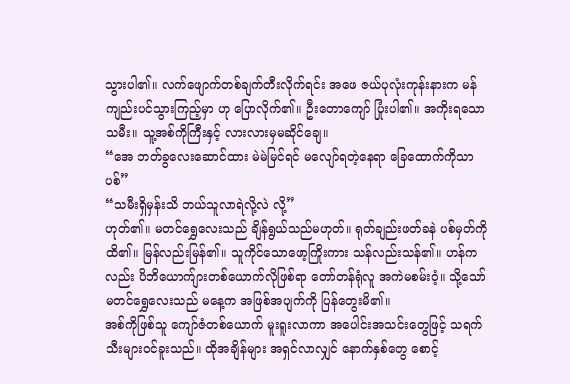သွားပါ၏။ လက်ဖျောက်တစ်ချက်တီးလိုက်ရင်း အဖေ ဇယ်ပုလုံးကုန်းနားက မန်ကျည်းပင်သွားကြည့်မှာ ဟု ပြောလိုက်၏။ ဦးတောကျော် ပြုံးပါ၏။ အကိုးရသော သမီး။ သူ့အစ်ကိုကြီးနှင့် လားလားမှမဆိုင်ချေ။
“အေ ဘတ်ခွလေးဆောင်ထား မဲမဲမြင်ရင် မလျော်ရတဲ့နေရာ ခြေထောက်ကိုသာ ပစ်”
“သမီးရှိမှန်းသိ ဘယ်သူလာရဲလို့လဲ လို့”
ဟုတ်၏။ မတင်ရွှေလေးသည် ချိန်ရွယ်သည်မဟုတ်။ ရုတ်ချည်းဖတ်ခနဲ ပစ်မှတ်ကို ထိ၏။ မြန်လည်းမြန်၏။ သူကိုင်သောဖော့ကြိုးကား သန်လည်းသန်၏။ ဟန်ကလည်း ပိဘိယောက်ျားတစ်ယောက်လိုဖြစ်ရာ တော်တန်ရုံလူ အကဲမစမ်းဝံ့။ သို့သော် မတင်ရွှေလေးသည် မနေ့က အဖြစ်အပျက်ကို ပြန်တွေးမိ၏။
အစ်ကိုဖြစ်သူ ကျော်ဇံတစ်ယောက် မူးရူးလာကာ အပေါင်းအသင်းတွေဖြင့် သရက်သီးများဝင်ခူးသည်။ ထိုအချိန်များ အရှင်လာလျှင် နောက်နှစ်တွေ စောင့်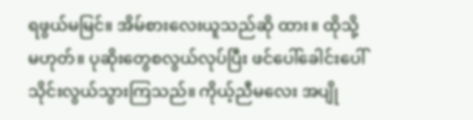ရဖွယ်မမြင်။ အိမ်စားလေးယူသည်ဆို ထား။ ထိုသို့မဟုတ်။ ပုဆိုးတွေစလွယ်လုပ်ပြီး ဖင်ပေါ်ခေါင်းပေါ် သိုင်းလွယ်သွားကြသည်။ ကိုယ့်ညီမလေး အပျို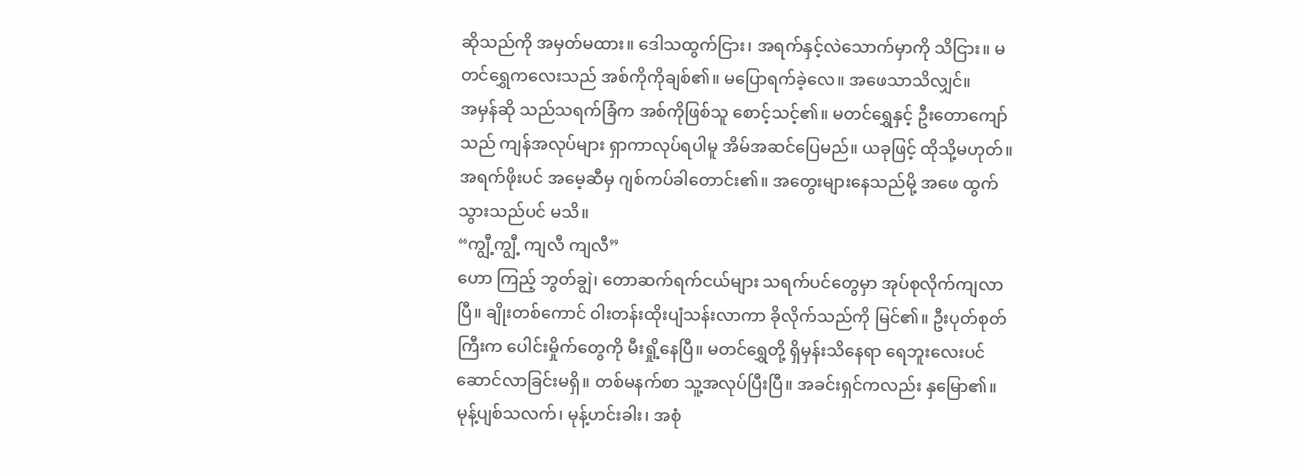ဆိုသည်ကို အမှတ်မထား။ ဒေါသထွက်ငြား၊ အရက်နှင့်လဲသောက်မှာကို သိငြား။ မတင်ရွှေကလေးသည် အစ်ကိုကိုချစ်၏။ မပြောရက်ခဲ့လေ။ အဖေသာသိလျှင်။
အမှန်ဆို သည်သရက်ခြံက အစ်ကိုဖြစ်သူ စောင့်သင့်၏။ မတင်ရွှေနှင့် ဦးတောကျော်သည် ကျန်အလုပ်များ ရှာကာလုပ်ရပါမူ အိမ်အဆင်ပြေမည်။ ယခုဖြင့် ထိုသို့မဟုတ်။ အရက်ဖိုးပင် အမေ့ဆီမှ ဂျစ်ကပ်ခါတောင်း၏။ အတွေးများနေသည်မို့ အဖေ ထွက်သွားသည်ပင် မသိ။
“ကျွီ့ကျွီ့ ကျလီ ကျလီ”
ဟော ကြည့် ဘွတ်ချွဲ၊ တောဆက်ရက်ငယ်များ သရက်ပင်တွေမှာ အုပ်စုလိုက်ကျလာပြီ။ ချိုးတစ်ကောင် ဝါးတန်းထိုးပျံသန်းလာကာ ခိုလိုက်သည်ကို မြင်၏။ ဦးပုတ်စုတ်ကြီးက ပေါင်းမှိုက်တွေကို မီးရှို့နေပြီ။ မတင်ရွှေတို့ ရှိမှန်းသိနေရာ ရေဘူးလေးပင် ဆောင်လာခြင်းမရှိ။ တစ်မနက်စာ သူ့အလုပ်ပြီးပြီ။ အခင်းရှင်ကလည်း နှမြော၏။ မုန့်ပျစ်သလက်၊ မုန့်ဟင်းခါး၊ အစုံ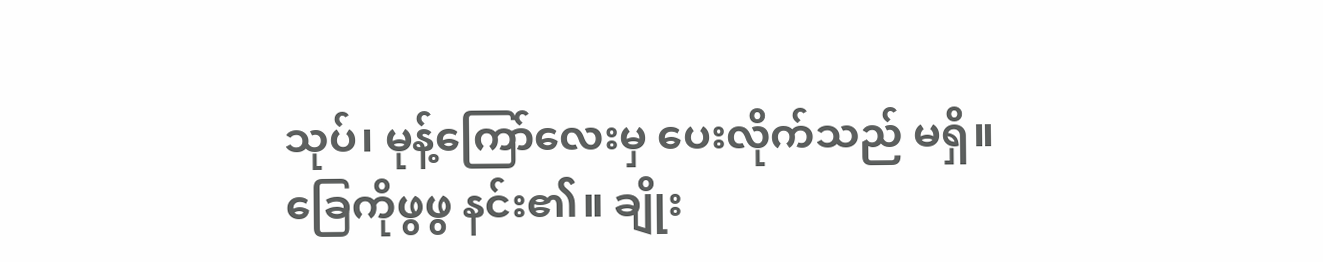သုပ်၊ မုန့်ကြော်လေးမှ ပေးလိုက်သည် မရှိ။
ခြေကိုဖွဖွ နင်း၏။ ချိုး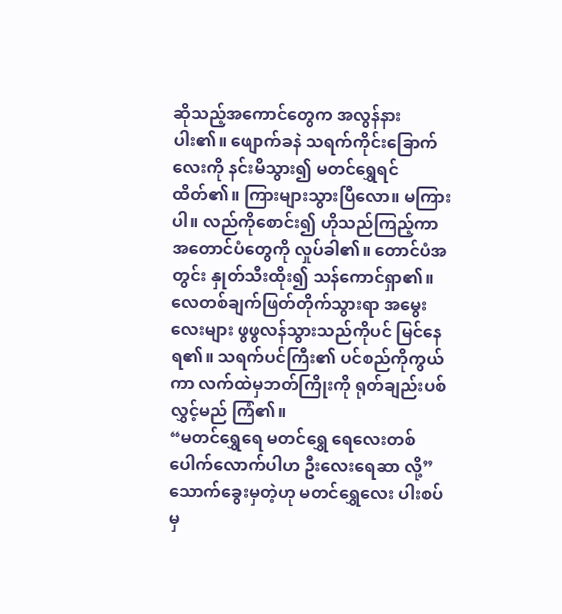ဆိုသည့်အကောင်တွေက အလွန်နားပါး၏။ ဖျောက်ခနဲ သရက်ကိုင်းခြောက်လေးကို နင်းမိသွား၍ မတင်ရွှေရင်ထိတ်၏။ ကြားများသွားပြီလော။ မကြားပါ။ လည်ကိုစောင်း၍ ဟိုသည်ကြည့်ကာ အတောင်ပံတွေကို လှုပ်ခါ၏။ တောင်ပံအတွင်း နှုတ်သီးထိုး၍ သန်ကောင်ရှာ၏။ လေတစ်ချက်ဖြတ်တိုက်သွားရာ အမွေးလေးများ ဖွဖွလန်သွားသည်ကိုပင် မြင်နေရ၏။ သရက်ပင်ကြီး၏ ပင်စည်ကိုကွယ်ကာ လက်ထဲမှဘတ်ကြိုးကို ရုတ်ချည်းပစ်လွှင့်မည် ကြံ၏။
“မတင်ရွှေရေ မတင်ရွှေ ရေလေးတစ်ပေါက်လောက်ပါဟ ဦးလေးရေဆာ လို့”
သောက်ခွေးမှတဲ့ဟု မတင်ရွှေလေး ပါးစပ်မှ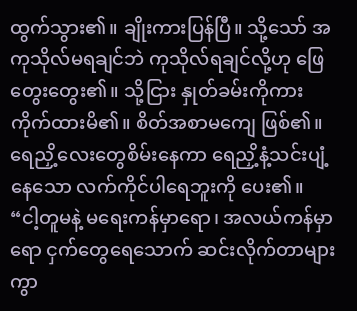ထွက်သွား၏။ ချိုးကားပြန်ပြီ။ သို့သော် အကုသိုလ်မရချင်ဘဲ ကုသိုလ်ရချင်လို့ဟု ဖြေတွေးတွေး၏။ သို့ငြား နှုတ်ခမ်းကိုကား ကိုက်ထားမိ၏။ စိတ်အစာမကျေ ဖြစ်၏။ ရေညှိ့လေးတွေစိမ်းနေကာ ရေညှိ့နံ့သင်းပျံ့နေသော လက်ကိုင်ပါရေဘူးကို ပေး၏။
“ငါ့တူမနဲ့ မရေးကန်မှာရော၊ အလယ်ကန်မှာရော ငှက်တွေရေသောက် ဆင်းလိုက်တာများကွာ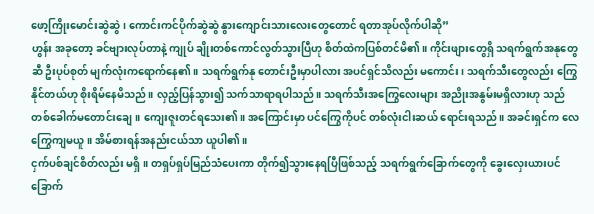ဖော့ကြိုးမောင်းဆွဲဆွဲ၊ ကောင်းကင်ပိုက်ဆွဲဆွဲ နွားကျောင်းသားလေးတွေတောင် ရတာအုပ်လိုက်ပါဆို”
ဟွန်း အခုတော့ ခင်ဗျားလုပ်တာနဲ့ ကျုပ် ချိုးတစ်ကောင်လွတ်သွားပြီဟု စိတ်ထဲကပြစ်တင်မိ၏။ ကိုင်းဖျားတွေရှိ သရက်ရွက်အနုတွေဆီ ဦးပုပ်စုတ် မျက်လုံးကရောက်နေ၏။ သရက်ရွက်နု တောင်းဦးမှာပါလား အပင်ရှင်သိလည်း မကောင်း၊ သရက်သီးတွေလည်း ကြွေနိုင်တယ်ဟု စိုးရိမ်နေမိသည်။ လှည့်ပြန်သွား၍ သက်သာရာရပါသည်။ သရက်သီးအကြွေလေးများ အညိုးအနွမ်းမရှိလားဟု သည်တစ်ခေါက်မတောင်းချေ။ ကျေးဇူးတင်ရသေး၏။ အကြောင်းမှာ ပင်ကြွေကိုပင် တစ်လုံးငါးဆယ် ရောင်းရသည်။ အခင်းရှင်က လေကြွေကျမယူ။ အိမ်စားရန်အနည်းငယ်သာ ယူပါ၏။
ငှက်ပစ်ချင်စိတ်လည်း မရှိ။ တရှပ်ရှပ်မြည်သံပေးကာ တိုက်၍သွားနေရပြီဖြစ်သည့် သရက်ရွက်ခြောက်တွေကို ခွေးလှေးယားပင်ခြောက်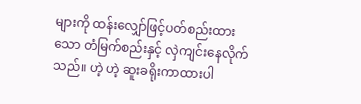များကို ထန်းလျှော်ဖြင့်ပတ်စည်းထားသော တံမြက်စည်းနှင့် လှဲကျင်းနေလိုက်သည်။ ဟဲ့ ဟဲ့ ဆူးခရိုးကာထားပါ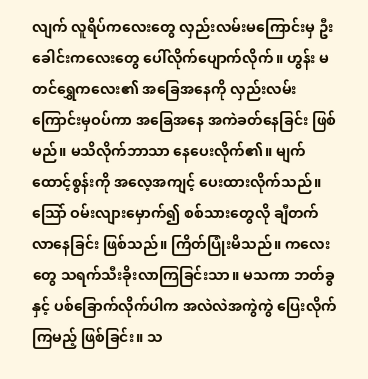လျက် လူရိပ်ကလေးတွေ လှည်းလမ်းမကြောင်းမှ ဦးခေါင်းကလေးတွေ ပေါ်လိုက်ပျောက်လိုက်။ ဟွန်း မတင်ရွှေကလေး၏ အခြေအနေကို လှည်းလမ်းကြောင်းမှဝပ်ကာ အခြေအနေ အကဲခတ်နေခြင်း ဖြစ်မည်။ မသိလိုက်ဘာသာ နေပေးလိုက်၏။ မျက်ထောင့်စွန်းကို အလေ့အကျင့် ပေးထားလိုက်သည်။
သြော် ဝမ်းလျားမှောက်၍ စစ်သားတွေလို ချီတက်လာနေခြင်း ဖြစ်သည်။ ကြိတ်ပြုံးမိသည်။ ကလေးတွေ သရက်သီးခိုးလာကြခြင်းသာ။ မသကာ ဘတ်ခွနှင့် ပစ်ခြောက်လိုက်ပါက အလဲလဲအကွဲကွဲ ပြေးလိုက်ကြမည့် ဖြစ်ခြင်း။ သ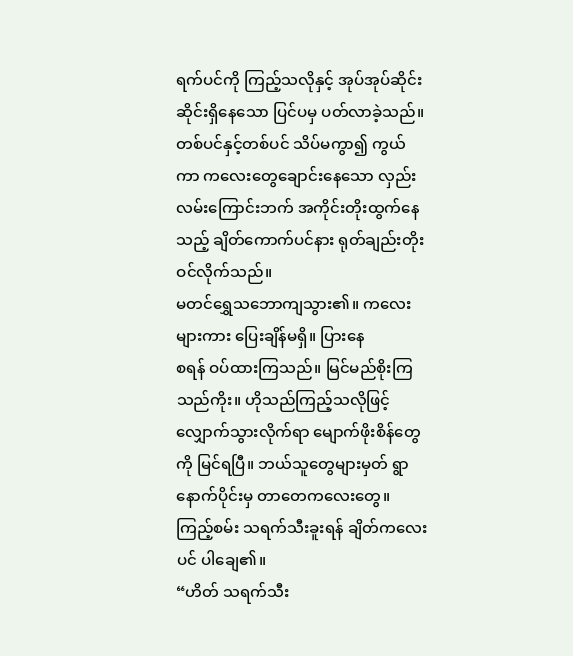ရက်ပင်ကို ကြည့်သလိုနှင့် အုပ်အုပ်ဆိုင်းဆိုင်းရှိနေသော ပြင်ပမှ ပတ်လာခဲ့သည်။ တစ်ပင်နှင့်တစ်ပင် သိပ်မကွာ၍ ကွယ်ကာ ကလေးတွေချောင်းနေသော လှည်းလမ်းကြောင်းဘက် အကိုင်းတိုးထွက်နေသည့် ချိတ်ကောက်ပင်နား ရုတ်ချည်းတိုးဝင်လိုက်သည်။
မတင်ရွှေသဘောကျသွား၏။ ကလေးများကား ပြေးချိန်မရှိ။ ပြားနေ
စရန် ဝပ်ထားကြသည်။ မြင်မည်စိုးကြသည်ကိုး။ ဟိုသည်ကြည့်သလိုဖြင့် လျှောက်သွားလိုက်ရာ မျောက်ဖိုးစိန်တွေကို မြင်ရပြီ။ ဘယ်သူတွေများမှတ် ရွာနောက်ပိုင်းမှ တာတေကလေးတွေ။ ကြည့်စမ်း သရက်သီးခူးရန် ချိတ်ကလေးပင် ပါချေ၏။
“ဟိတ် သရက်သီး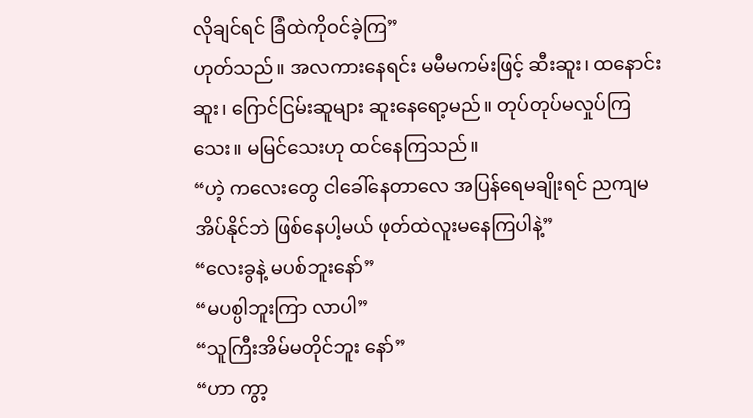လိုချင်ရင် ခြံထဲကိုဝင်ခဲ့ကြ”
ဟုတ်သည်။ အလကားနေရင်း မမီမကမ်းဖြင့် ဆီးဆူး၊ ထနောင်းဆူး၊ ဂြောင်ငြမ်းဆူများ ဆူးနေရော့မည်။ တုပ်တုပ်မလှုပ်ကြသေး။ မမြင်သေးဟု ထင်နေကြသည်။
“ဟဲ့ ကလေးတွေ ငါခေါ်နေတာလေ အပြန်ရေမချိုးရင် ညကျမအိပ်နိုင်ဘဲ ဖြစ်နေပါ့မယ် ဖုတ်ထဲလူးမနေကြပါနဲ့”
“လေးခွနဲ့ မပစ်ဘူးနော်”
“မပစ္ပါဘူးကြာ လာပါ”
“သူကြီးအိမ်မတိုင်ဘူး နော်”
“ဟာ ကွာ့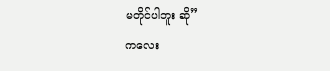မတိုင်ပါဘူး ဆို”
ကလေး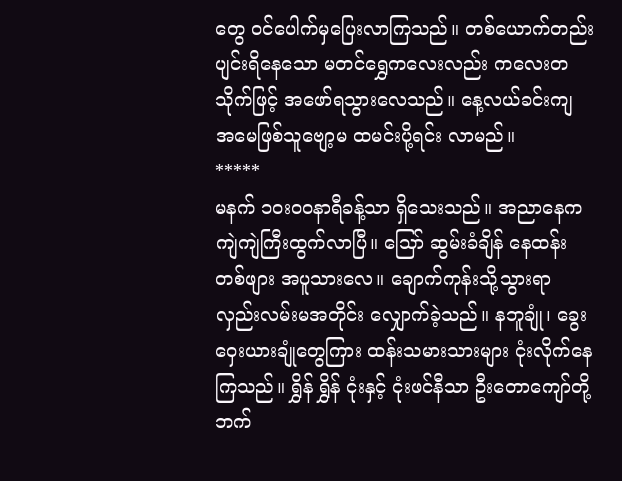တွေ ဝင်ပေါက်မှပြေးလာကြသည်။ တစ်ယောက်တည်း ပျင်းရိနေသော မတင်ရွှေကလေးလည်း ကလေးတသိုက်ဖြင့် အဖော်ရသွားလေသည်။ နေ့လယ်ခင်းကျ အမေဖြစ်သူဗျော့မ ထမင်းပို့ရင်း လာမည်။
*****
မနက် ၁၀း၀၀နာရီခန့်သာ ရှိသေးသည်။ အညာနေက ကျဲကျဲကြီးထွက်လာပြီ။ သြော် ဆွမ်းခံချိန် နေထန်းတစ်ဖျား အပူသားလေ။ ချောက်ကုန်းသို့သွားရာ လှည်းလမ်းမအတိုင်း လျှောက်ခဲ့သည်။ နဘူချုံ၊ ခွေးဝှေးယားချုံတွေကြား ထန်းသမားသားများ ငုံးလိုက်နေကြသည်။ ရွှိန် ရွှိန် ငုံးနှင့် ငုံးဖင်နီသာ ဦးတောကျော်တို့ဘက်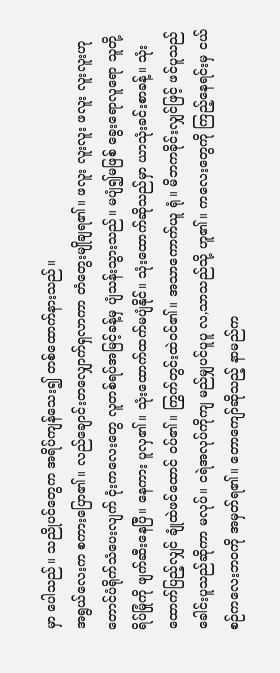မှာ ပေါသည်။ သညိုပင်တွေက အရိပ်ကျန်သေး၍ တစ်ထောက်နားသည်။
အရွယ်လေးက စကားပြော၏။ လည်ချောင်းတလျှောက်ရှလာကာ တံတွေးမျိုချရ၏။ ဖလူး လူးလူး ဖလူး လူးလူးဟု တောင်ပံရိုက်သံပေးလျက် ငုံးကလေးတွေ လူတစ်ရပ်အမြင့်ခန့်မှ ပျံသန်းသွားသည်။ မပျံ၍မဖြစ် ခွေးရောလူရော သူတို့ရိပ်မြုံကို ဖျက်ဆီးနေပြီ။ နေကား ပူလှ၏။ သုံးထောက်ထက်မပျံနိုင်။ သုံးထောက်ဆိုသည်မှာ ယာသုံးခင်းစာခန့်။ သုံးထောက်ပြည့်လျှင် ချုံထဲဖင်ထောင် ဝပ်၏။ ကြွက်တွင်းထဲဝင်၏။ အသာကောက်ယူ ရုံ။ မိဘကခိုင်းလျှင်ဖြင့် ဖင်ပူသည်ခေါင်းပူသည်ဆိုကာ မလုပ်။ ငရဲအလုပ်ကိုကျ မည်မျှပင်ပူပူ လ,သာသည်သို့ ဟူ၏။ ကလေးတွေကို ကြည့်နေရင်းမှ ငယ်စဉ်ကလေးဘဝကို အမှတ်ရ၏။ တောကျော်ဆိုသည့် နာမည်က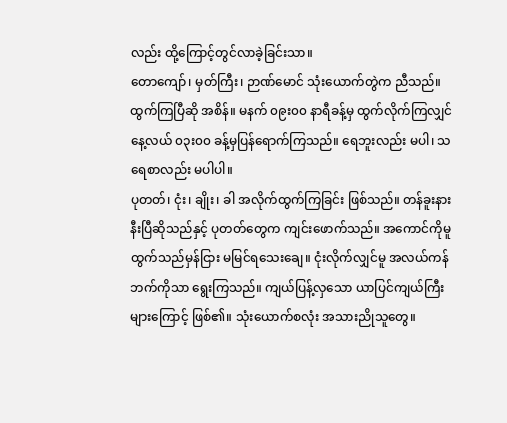လည်း ထို့ကြောင့်တွင်လာခဲ့ခြင်းသာ။
တောကျော်၊ မှတ်ကြီး၊ ဉာဏ်မောင် သုံးယောက်တွဲက ညီသည်။ ထွက်ကြပြီဆို အစိန်။ မနက် ၀၉း၀၀ နာရီခန့်မှ ထွက်လိုက်ကြလျှင် နေ့လယ် ၀၃း၀၀ ခန့်မှပြန်ရောက်ကြသည်။ ရေဘူးလည်း မပါ၊ သရေစာလည်း မပါပါ။
ပုတတ်၊ ငုံး၊ ချိုး၊ ခါ အလိုက်ထွက်ကြခြင်း ဖြစ်သည်။ တန်ခူးနားနီးပြီဆိုသည်နှင့် ပုတတ်တွေက ကျင်းဖောက်သည်။ အကောင်ကိုမူ ထွက်သည်မှန်ငြား မမြင်ရသေးချေ။ ငုံးလိုက်လျှင်မူ အလယ်ကန်ဘက်ကိုသာ ရွေးကြသည်။ ကျယ်ပြန့်လှသော ယာပြင်ကျယ်ကြီးများကြောင့် ဖြစ်၏။ သုံးယောက်စလုံး အသားညိုသူတွေ။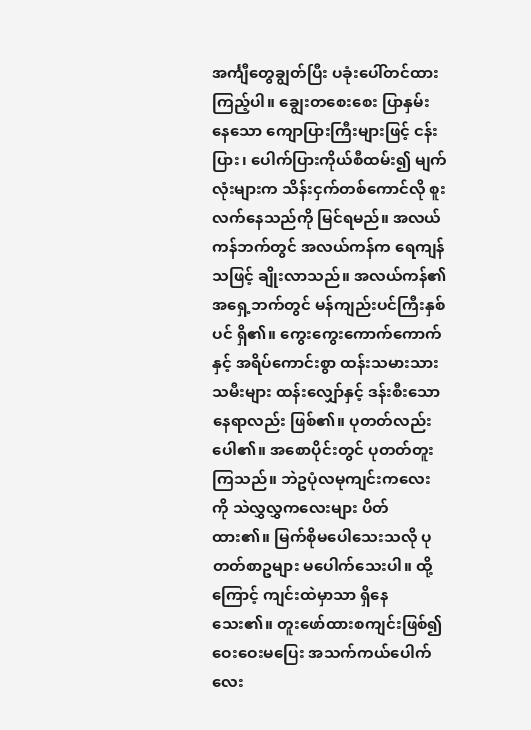အင်္ကျီတွေချွတ်ပြီး ပခုံးပေါ်တင်ထားကြည့်ပါ။ ချွေးတစေးစေး ပြာနှမ်းနေသော ကျောပြားကြီးများဖြင့် ငန်းပြား၊ ပေါက်ပြားကိုယ်စီထမ်း၍ မျက်လုံးများက သိန်းငှက်တစ်ကောင်လို စူးလက်နေသည်ကို မြင်ရမည်။ အလယ်ကန်ဘက်တွင် အလယ်ကန်က ရေကျန်သဖြင့် ချိုးလာသည်။ အလယ်ကန်၏ အရှေ့ဘက်တွင် မန်ကျည်းပင်ကြီးနှစ်ပင် ရှိ၏။ ကွေးကွေးကောက်ကောက်နှင့် အရိပ်ကောင်းစွာ ထန်းသမားသားသမီးများ ထန်းလျှော်နှင့် ဒန်းစီးသောနေရာလည်း ဖြစ်၏။ ပုတတ်လည်း ပေါ၏။ အစောပိုင်းတွင် ပုတတ်တူးကြသည်။ ဘဲဥပုံလမုကျင်းကလေးကို သဲလွှလွှကလေးများ ပိတ်ထား၏။ မြက်စိုမပေါသေးသလို ပုတတ်စာဥများ မပေါက်သေးပါ။ ထို့ကြောင့် ကျင်းထဲမှာသာ ရှိနေသေး၏။ တူးဖော်ထားစကျင်းဖြစ်၍ ဝေးဝေးမပြေး အသက်ကယ်ပေါက်လေး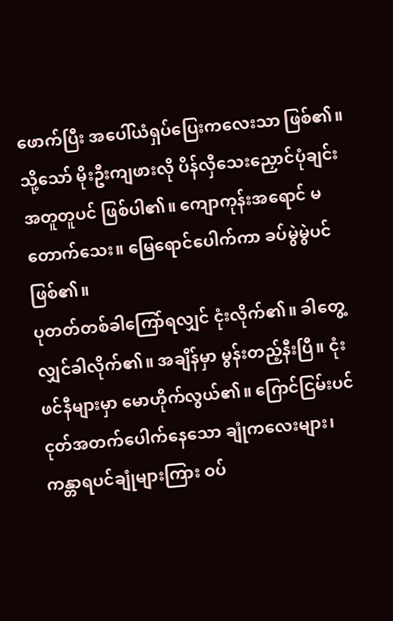ဖောက်ပြီး အပေါ်ယံရှပ်ပြေးကလေးသာ ဖြစ်၏။ သို့သော် မိုးဦးကျဖားလို ပိန်လှီသေးညှောင်ပုံချင်း အတူတူပင် ဖြစ်ပါ၏။ ကျောကုန်းအရောင် မတောက်သေး။ မြေရောင်ပေါက်ကာ ခပ်မွဲမွဲပင် ဖြစ်၏။
ပုတတ်တစ်ခါကြော်ရလျှင် ငုံးလိုက်၏။ ခါတွေ့လျှင်ခါလိုက်၏။ အချိန်မှာ မွန်းတည့်နီးပြီ။ ငုံးဖင်နီများမှာ မောဟိုက်လွယ်၏။ ဂြောင်ငြမ်းပင်ငုတ်အတက်ပေါက်နေသော ချုံကလေးများ၊ ကန္တာရပင်ချုံများကြား ဝပ်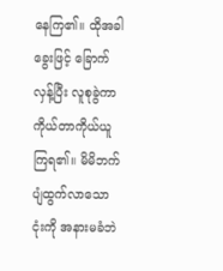နေကြ၏။ ထိုအခါ ခွေးဖြင့် ခြောက်လှန့်ပြီး လူစုခွဲကာ ကိုယ်တာကိုယ်ယူကြရ၏။ မိမိဘက်ပျံထွက်လာသော ငုံးကို အနားမခံဘဲ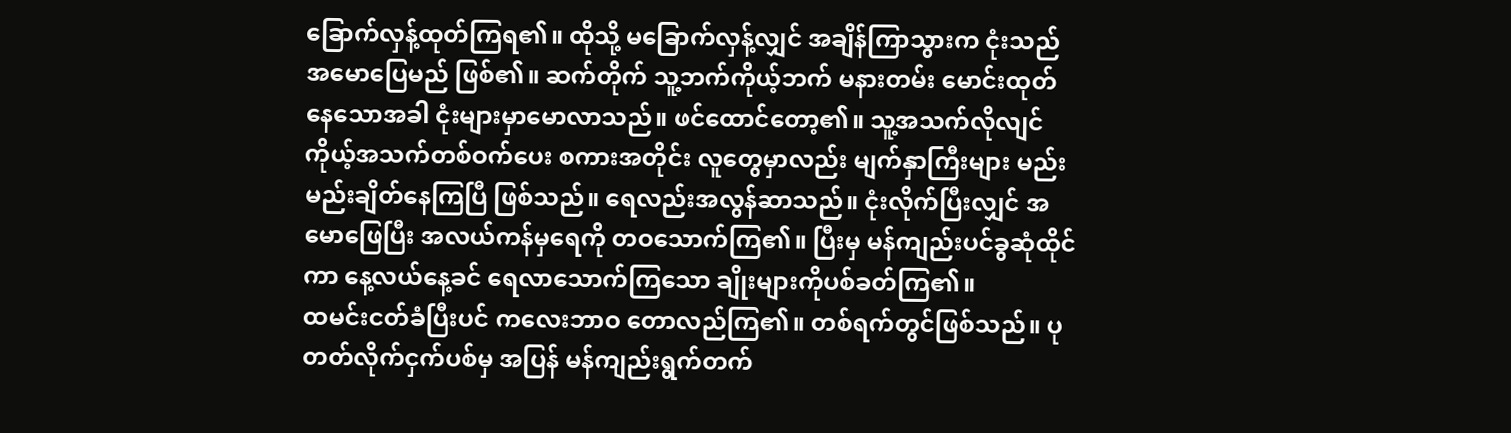ခြောက်လှန့်ထုတ်ကြရ၏။ ထိုသို့ မခြောက်လှန့်လျှင် အချိန်ကြာသွားက ငုံးသည် အမောပြေမည် ဖြစ်၏။ ဆက်တိုက် သူ့ဘက်ကိုယ့်ဘက် မနားတမ်း မောင်းထုတ်နေသောအခါ ငုံးများမှာမောလာသည်။ ဖင်ထောင်တော့၏။ သူ့အသက်လိုလျင် ကိုယ့်အသက်တစ်ဝက်ပေး စကားအတိုင်း လူတွေမှာလည်း မျက်နှာကြီးများ မည်းမည်းချိတ်နေကြပြီ ဖြစ်သည်။ ရေလည်းအလွန်ဆာသည်။ ငုံးလိုက်ပြီးလျှင် အမောဖြေပြီး အလယ်ကန်မှရေကို တဝသောက်ကြ၏။ ပြီးမှ မန်ကျည်းပင်ခွဆုံထိုင်ကာ နေ့လယ်နေ့ခင် ရေလာသောက်ကြသော ချိုးများကိုပစ်ခတ်ကြ၏။
ထမင်းငတ်ခံပြီးပင် ကလေးဘာဝ တောလည်ကြ၏။ တစ်ရက်တွင်ဖြစ်သည်။ ပုတတ်လိုက်ငှက်ပစ်မှ အပြန် မန်ကျည်းရွက်တက်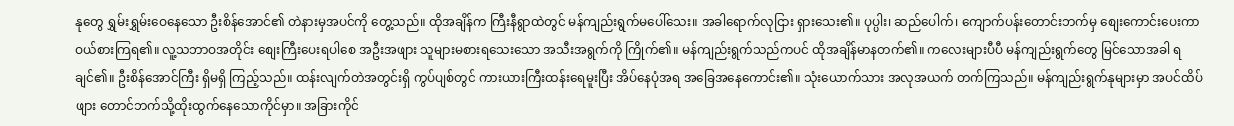နုတွေ ရွှမ်းရွှမ်းဝေနေသော ဦးစိန်အောင်၏ တဲနားမှအပင်ကို တွေ့သည်။ ထိုအချိန်က ကြီးနီရွာထဲတွင် မန်ကျည်းရွက်မပေါ်သေး။ အခါရောက်လုငြား ရှားသေး၏။ ပုပ္ပါး၊ ဆည်ပေါက်၊ ကျောက်ပန်းတောင်းဘက်မှ စျေးကောင်းပေးကာ ဝယ်စားကြရ၏။ လူ့သဘာဝအတိုင်း စျေးကြီးပေးရပါစေ အဦးအဖျား သူများမစားရသေးသော အသီးအရွက်ကို ကြိုက်၏။ မန်ကျည်းရွက်သည်ကပင် ထိုအချိန်မာနတက်၏။ ကလေးများပီပီ မန်ကျည်းရွက်တွေ မြင်သောအခါ ရချင်၏။ ဦးစိန်အောင်ကြီး ရှိမရှိ ကြည့်သည်။ ထန်းလျက်တဲအတွင်းရှိ ကွပ်ပျစ်တွင် ကားယားကြီးထန်းရေမူးပြီး အိပ်နေပုံအရ အခြေအနေကောင်း၏။ သုံးယောက်သား အလုအယက် တက်ကြသည်။ မန်ကျည်းရွက်နုများမှာ အပင်ထိပ်ဖျား တောင်ဘက်သို့ထိုးထွက်နေသောကိုင်မှာ။ အခြားကိုင်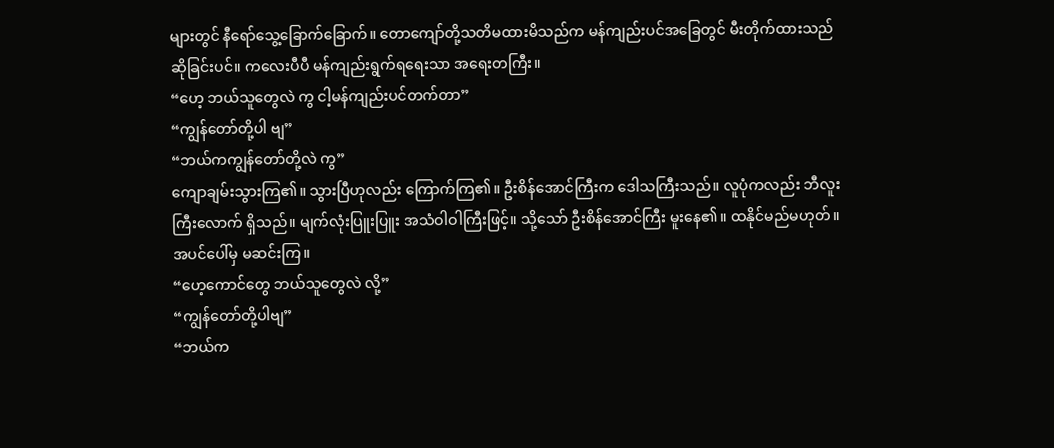များတွင် နီရော်သွေ့ခြောက်ခြောက်။ တောကျော်တို့သတိမထားမိသည်က မန်ကျည်းပင်အခြေတွင် မီးတိုက်ထားသည် ဆိုခြင်းပင်။ ကလေးပီပီ မန်ကျည်းရွက်ရရေးသာ အရေးတကြီး။
“ဟေ့ ဘယ်သူတွေလဲ ကွ ငါ့မန်ကျည်းပင်တက်တာ”
“ကျွန်တော်တို့ပါ ဗျ”
“ဘယ်ကကျွန်တော်တို့လဲ ကွ”
ကျောချမ်းသွားကြ၏။ သွားပြီဟုလည်း ကြောက်ကြ၏။ ဦးစိန်အောင်ကြီးက ဒေါသကြီးသည်။ လူပုံကလည်း ဘီလူးကြီးလောက် ရှိသည်။ မျက်လုံးပြူးပြူး အသံဝါဝါကြီးဖြင့်။ သို့သော် ဦးစိန်အောင်ကြီး မူးနေ၏။ ထနိုင်မည်မဟုတ်။ အပင်ပေါ်မှ မဆင်းကြ။
“ဟေ့ကောင်တွေ ဘယ်သူတွေလဲ လို့”
“ကျွန်တော်တို့ပါဗျ”
“ဘယ်က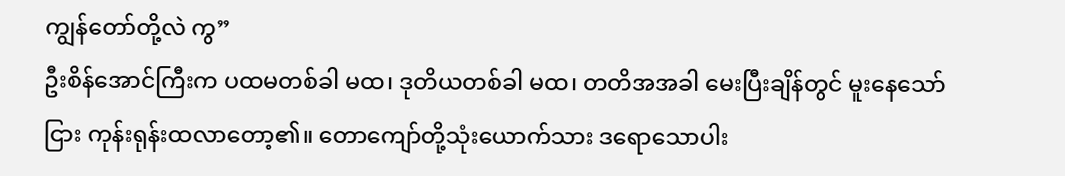ကျွန်တော်တို့လဲ ကွ”
ဦးစိန်အောင်ကြီးက ပထမတစ်ခါ မထ၊ ဒုတိယတစ်ခါ မထ၊ တတိအအခါ မေးပြီးချိန်တွင် မူးနေသော်ငြား ကုန်းရုန်းထလာတော့၏။ တောကျော်တို့သုံးယောက်သား ဒရောသောပါး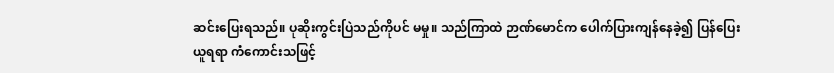ဆင်းပြေးရသည်။ ပုဆိုးကွင်းပြဲသည်ကိုပင် မမှု။ သည်ကြာထဲ ဉာဏ်မောင်က ပေါက်ပြားကျန်နေခဲ့၍ ပြန်ပြေးယူရရာ ကံကောင်းသဖြင့်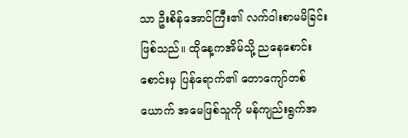သာ ဦးစိန်အောင်ကြီး၏ လက်ဝါးစာမမိခြင်း ဖြစ်သည်။ ထိုနေ့ကအိမ်သို့ ညနေစောင်းစောင်းမှ ပြန်ရောက်၏ တောကျော်တစ်ယောက် အမေဖြစ်သူကို မန်ကျည်းရွက်အ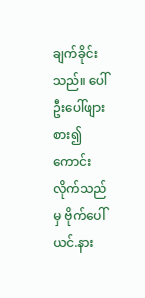ချက်ခိုင်းသည်။ ပေါ်ဦးပေါ်ဖျား စား၍ကောင်းလိုက်သည်မှ ဗိုက်ပေါ် ယင်.နား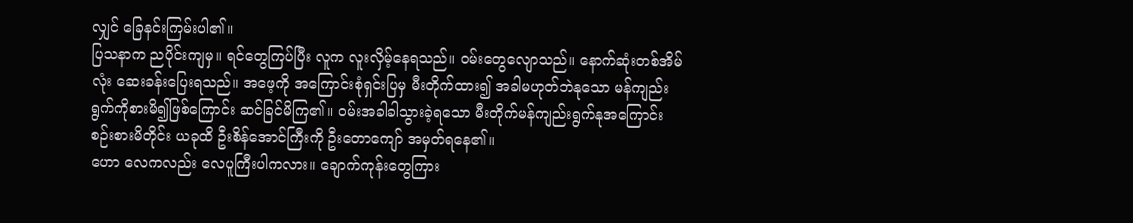လျှင် ခြေနင်းကြမ်းပါ၏။
ပြသနာက ညပိုင်းကျမှ။ ရင်တွေကြပ်ပြီး လူက လူးလှိမ့်နေရသည်။ ဝမ်းတွေလျောသည်။ နောက်ဆုံးတစ်အိမ်လုံး ဆေးခန်းပြေးရသည်။ အဖေ့ကို အကြောင်းစုံရှင်းပြမှ မီးတိုက်ထား၍ အခါမဟုတ်ဘဲနုသော မန်ကျည်းရွက်ကိုစားမိ၍ဖြစ်ကြောင်း ဆင်ခြင်မိကြ၏။ ဝမ်းအခါခါသွားခဲ့ရသော မီးတိုက်မန်ကျည်းရွက်နုအကြောင်း စဉ်းစားမိတိုင်း ယခုထိ ဦးစိန်အောင်ကြီးကို ဦးတောကျော် အမှတ်ရနေ၏။
ဟော လေကလည်း လေပူကြီးပါကလား။ ချောက်ကုန်းတွေကြား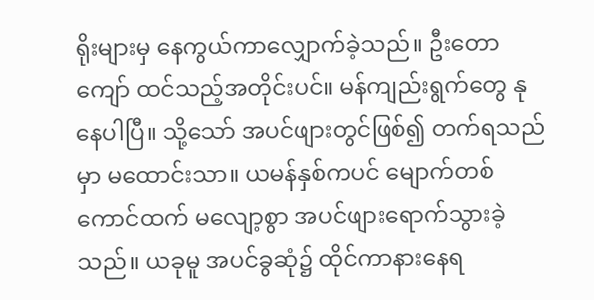ရိုးများမှ နေကွယ်ကာလျှောက်ခဲ့သည်။ ဦးတောကျော် ထင်သည့်အတိုင်းပင်။ မန်ကျည်းရွက်တွေ နုနေပါပြီ။ သို့သော် အပင်ဖျားတွင်ဖြစ်၍ တက်ရသည်မှာ မထောင်းသာ။ ယမန်နှစ်ကပင် မျောက်တစ်ကောင်ထက် မလျော့စွာ အပင်ဖျားရောက်သွားခဲ့သည်။ ယခုမူ အပင်ခွဆုံ၌ ထိုင်ကာနားနေရ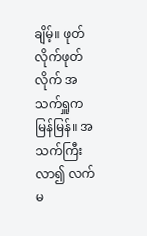ချိမ့်။ ဖုတ်လိုက်ဖုတ်လိုက် အသက်ရှူကမြန်မြန်။ အသက်ကြီးလာ၍ လက်မ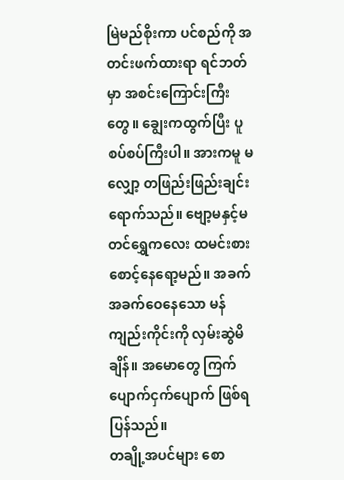မြဲမည်စိုးကာ ပင်စည်ကို အတင်းဖက်ထားရာ ရင်ဘတ်မှာ အစင်းကြောင်းကြီးတွေ။ ချွေးကထွက်ပြီး ပူစပ်စပ်ကြီးပါ။ အားကမူ မလျှော့ တဖြည်းဖြည်းချင်း ရောက်သည်။ ဗျော့မနှင့်မတင်ရွှေကလေး ထမင်းစားစောင့်နေရော့မည်။ အခက်အခက်ဝေနေသော မန်ကျည်းကိုင်းကို လှမ်းဆွဲမိချိန်။ အမောတွေ ကြက်ပျောက်ငှက်ပျောက် ဖြစ်ရပြန်သည်။
တချို့အပင်များ စော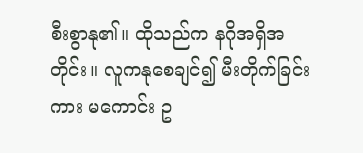စီးစွာနု၏။ ထိုသည်က နဂိုအရှိအတိုင်း။ လူကနုစေချင်၍ မီးတိုက်ခြင်းကား မကောင်း ဥ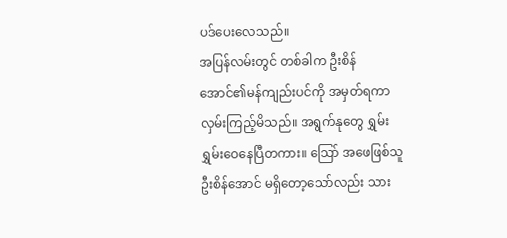ပဒ်ပေးလေသည်။
အပြန်လမ်းတွင် တစ်ခါက ဦးစိန်အောင်၏မန်ကျည်းပင်ကို အမှတ်ရကာ လှမ်းကြည့်မိသည်။ အရွက်နုတွေ ရွှမ်းရွှမ်းဝေနေပြီတကား။ သြော် အဖေဖြစ်သူဦးစိန်အောင် မရှိတော့သော်လည်း သား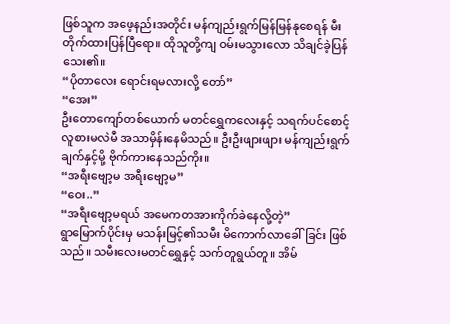ဖြစ်သူက အဖေ့နည်းအတိုင်း မန်ကျည်းရွက်မြန်မြန်နုစေရန် မီးတိုက်ထားပြန်ပြီရော။ ထိုသူတို့ကျ ဝမ်းမသွားလော သိချင်ခဲ့ပြန်သေး၏။
“ပိုတာလေး ရောင်းရမလားလို့ တော်”
“အေး”
ဦးတောကျော်တစ်ယောက် မတင်ရွှေကလေးနှင့် သရက်ပင်စောင့် လူစားမလဲမီ အသာမှိန်းနေမိသည်။ ဦးဦးဖျားဖျား မန်ကျည်းရွက်ချက်နှင့်မို့ ဗိုက်ကားနေသည်ကိုး။
“အရီးဗျော့မ အရီးဗျော့မ”
“ဝေး..”
“အရီးဗျော့မရယ် အမေကတအားကိုက်ခဲနေလို့တဲ့”
ရွာမြောက်ပိုင်းမှ မသန်းမြင့်၏သမီး မိကောက်လာခေါ်ခြင်း ဖြစ်သည်။ သမီးလေးမတင်ရွှေနှင့် သက်တူရွယ်တူ။ အိမ်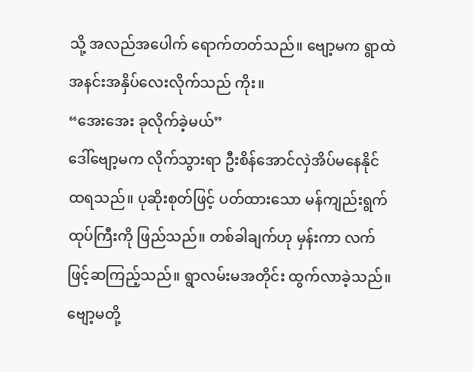သို့ အလည်အပေါက် ရောက်တတ်သည်။ ဗျော့မက ရွာထဲ အနင်းအနှိပ်လေးလိုက်သည် ကိုး။
“အေးအေး ခုလိုက်ခဲ့မယ်”
ဒေါ်ဗျော့မက လိုက်သွားရာ ဦးစိန်အောင်လှဲအိပ်မနေနိုင် ထရသည်။ ပုဆိုးစုတ်ဖြင့် ပတ်ထားသော မန်ကျည်းရွက်ထုပ်ကြီးကို ဖြည်သည်။ တစ်ခါချက်ဟု မှန်းကာ လက်ဖြင့်ဆကြည့်သည်။ ရွာလမ်းမအတိုင်း ထွက်လာခဲ့သည်။ ဗျော့မတို့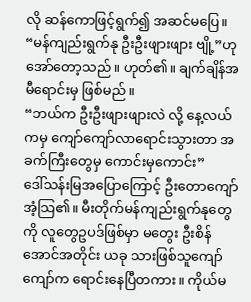လို ဆန်ကောဖြင့်ရွက်၍ အဆင်မပြေ။ “မန်ကျည်းရွက်နု ဦးဦးဖျားဖျား ဗျို့”ဟု အော်တော့သည်။ ဟုတ်၏။ ချက်ချိန်အမီရောင်းမှ ဖြစ်မည်။
“ဘယ်က ဦးဦးဖျားဖျားလဲ လို့ နေ့လယ်ကမှ ကျော်ကျော်လာရောင်းသွားတာ အခက်ကြီးတွေမှ ကောင်းမှကောင်း”
ဒေါ်သန်းမြအပြောကြောင့် ဦးတောကျော်အံ့သြ၏။ မီးတိုက်မန်ကျည်းရွက်နုတွေကို လူတွေဥပဒ်ဖြစ်မှာ မတွေး ဦးစိန်အောင်အတိုင်း ယခု သားဖြစ်သူကျော်ကျော်က ရောင်းနေပြီတကား။ ကိုယ်မ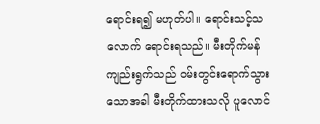ရောင်းရ၍ မဟုတ်ပါ။ ရောင်းသင့်သလောက် ရောင်းရသည်။ မီးတိုက်မန်ကျည်းရွက်သည် ဝမ်းတွင်းရောက်သွားသောအခါ မီးတိုက်ထားသလို ပူလောင်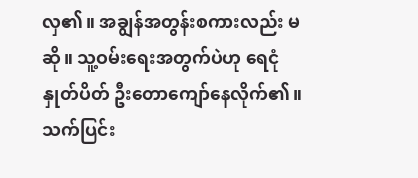လှ၏။ အချွန်အတွန်းစကားလည်း မဆို။ သူ့ဝမ်းရေးအတွက်ပဲဟု ရေငုံနှုတ်ပိတ် ဦးတောကျော်နေလိုက်၏။ သက်ပြင်း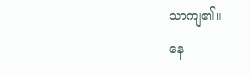သာကျ၏။
နေ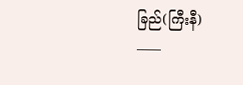ခြည်(ကြီးနီ)
____